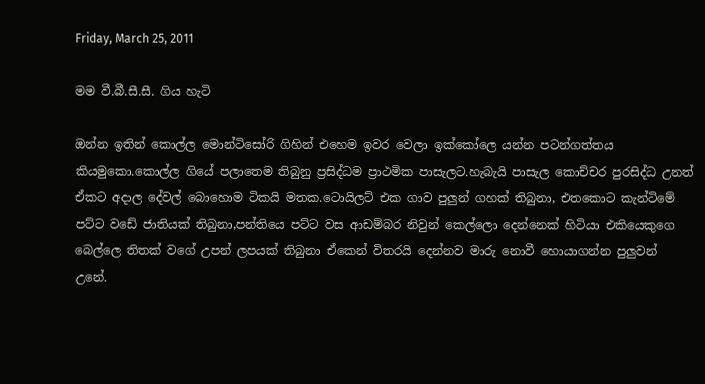Friday, March 25, 2011

මම වී.බී.සී.සී. ගිය හැටි

ඔන්න ඉතින් කොල්ල මොන්ටිසෝරි ගිහින් එහෙම ඉවර වෙලා ඉක්කෝලෙ යන්න පටන්ගත්තය කියමුකො.කොල්ල ගියේ පලාතෙම තිබුනු ප්‍රසිද්ධම ප්‍රාථමික පාසැලට.හැබැයි පාසැල කොච්චර පුරසිද්ධ උනත් ඒකට අදාල දේවල් බොහොම ටිකයි මතක.ටොයිලට් එක ගාව පුලුන් ගහක් තිබුනා, එතකොට කැන්ටිමේ පට්ට වඩේ ජාතියක් තිබුනා,පන්තියෙ පට්ට වස ආඩම්බර නිවුන් කෙල්ලො දෙන්නෙක් හිටියා එකියෙකුගෙ බෙල්ලෙ තිතක් වගේ උපන් ලපයක් තිබුනා ඒකෙන් විතරයි දෙන්නව මාරු නොවී හොයාගන්න පුලුවන් උනේ.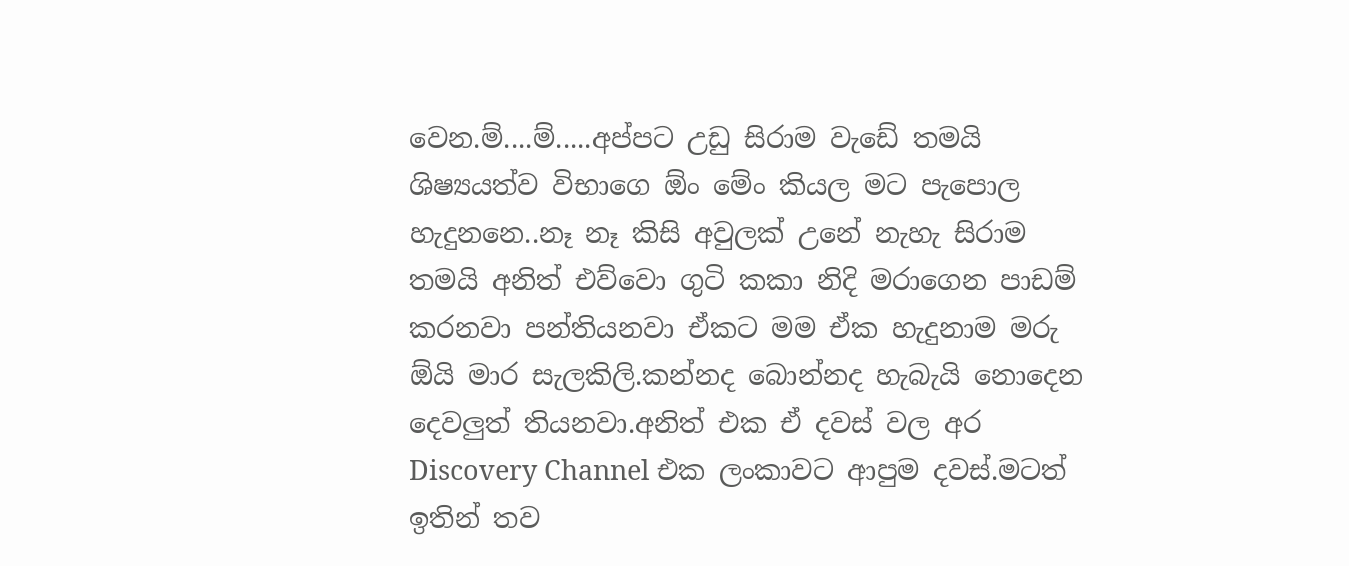වෙන.ම්....ම්.....අප්පට උඩු සිරාම වැඩේ තමයි ශිෂ්‍යයත්ව විභාගෙ ඕං මේං කියල මට පැපොල හැදුනනෙ..නෑ නෑ කිසි අවුලක් උනේ නැහැ සිරාම තමයි අනිත් එව්වො ගුටි කකා නිදි මරාගෙන පාඩම් කරනවා පන්තියනවා ඒකට මම ඒක හැදුනාම මරු ඕයි මාර සැලකිලි.කන්නද බොන්නද හැබැයි නොදෙන දෙවලුත් තියනවා.අනිත් එක ඒ දවස් වල අර Discovery Channel එක ලංකාවට ආපුම දවස්.මටත් ඉතින් තව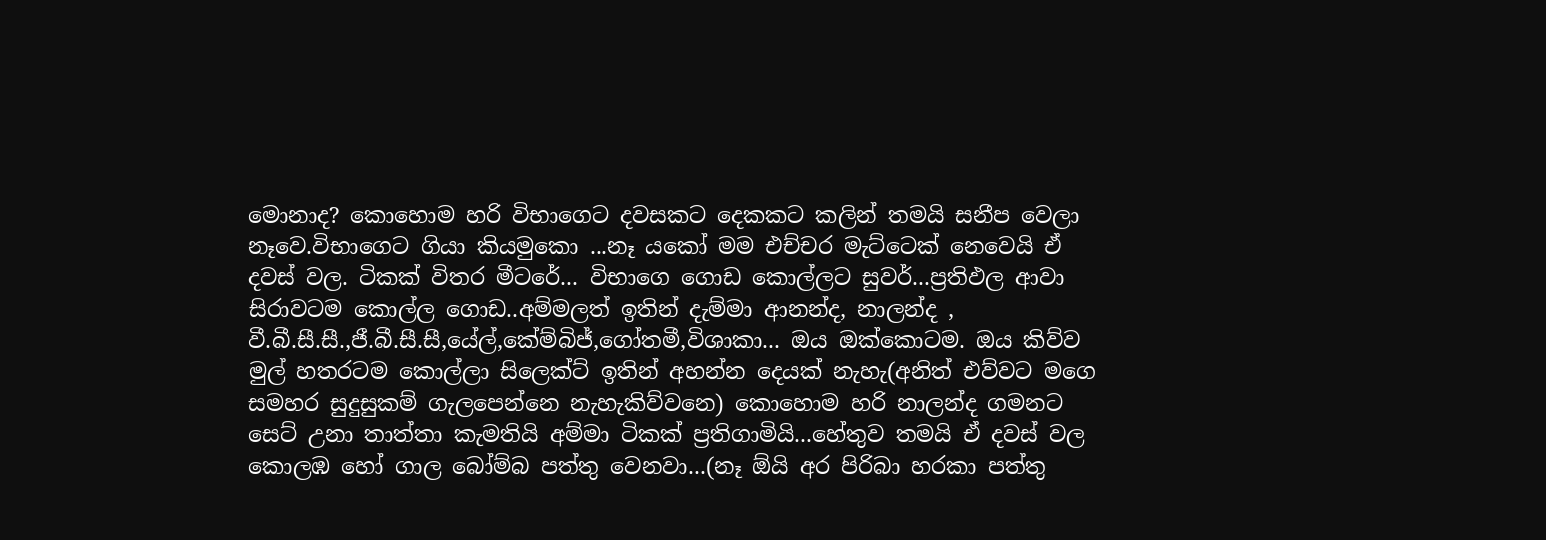මොනාද? කොහොම හරි විභාගෙට දවසකට දෙකකට කලින් තමයි සනීප වෙලා නෑවෙ.විභාගෙට ගියා කියමුකො ...නෑ යකෝ මම එච්චර මැට්ටෙක් නෙවෙයි ඒ දවස් වල. ටිකක් විතර මීටරේ... විභාගෙ ගොඩ කොල්ලට සුවර්...ප්‍රතිඵල ආවා සිරාවටම කොල්ල ගොඩ..අම්මලත් ඉතින් දැම්මා ආනන්ද, නාලන්ද , වී.බී.සී.සී.,ජී.බී.සී.සී,යේල්,කේම්බිජ්,ගෝතමී,විශාකා... ඔය ඔක්කොටම. ඔය කිව්ව මුල් හතරටම කොල්ලා සිලෙක්ට් ඉතින් අහන්න දෙයක් නැහැ(අනිත් එව්වට මගෙ සමහර සුදුසුකම් ගැලපෙන්නෙ නැහැකිව්වනෙ) කොහොම හරි නාලන්ද ගමනට සෙට් උනා තාත්තා කැමතියි අම්මා ටිකක් ප්‍රතිගාමියි...හේතුව තමයි ඒ දවස් වල කොලඹ හෝ ගාල බෝම්බ පත්තු වෙනවා...(නෑ ඕයි අර පිරිබා හරකා පත්තු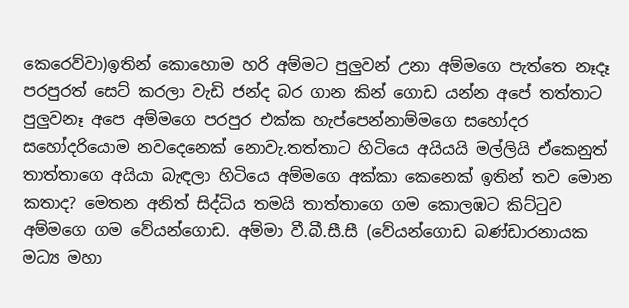කෙරෙව්වා)ඉතින් කොහොම හරි අම්මට පුලුවන් උනා අම්මගෙ පැත්තෙ නෑදෑ පරපුරත් සෙට් කරලා වැඩි ජන්ද බර ගාන කින් ගොඩ යන්න අපේ තත්තාට පුලුවනෑ අපෙ අම්මගෙ පරපුර එක්ක හැප්පෙන්නාම්මගෙ සහෝදර සහෝදරියොම නවදෙනෙක් නොවැ.තත්තාට හිටියෙ අයියයි මල්ලියි ඒකෙනුත් තාත්තාගෙ අයියා බැඳලා හිටියෙ අම්මගෙ අක්කා කෙනෙක් ඉතින් තව මොන කතාද? මෙතන අනිත් සිද්ධිය තමයි තාත්තාගෙ ගම කොලඹට කිට්‍ටුව අම්මගෙ ගම වේයන්ගොඩ. අම්මා වී.බී.සී.සී (වේයන්ගොඩ බණ්ඩාරනායක මධ්‍ය මහා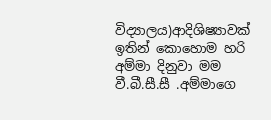විද්‍යාලය)ආදිශිෂ්‍යාවක් ඉතින් කොහොම හරි අම්මා දිනුවා මම වී.බී.සී.සී .අම්මාගෙ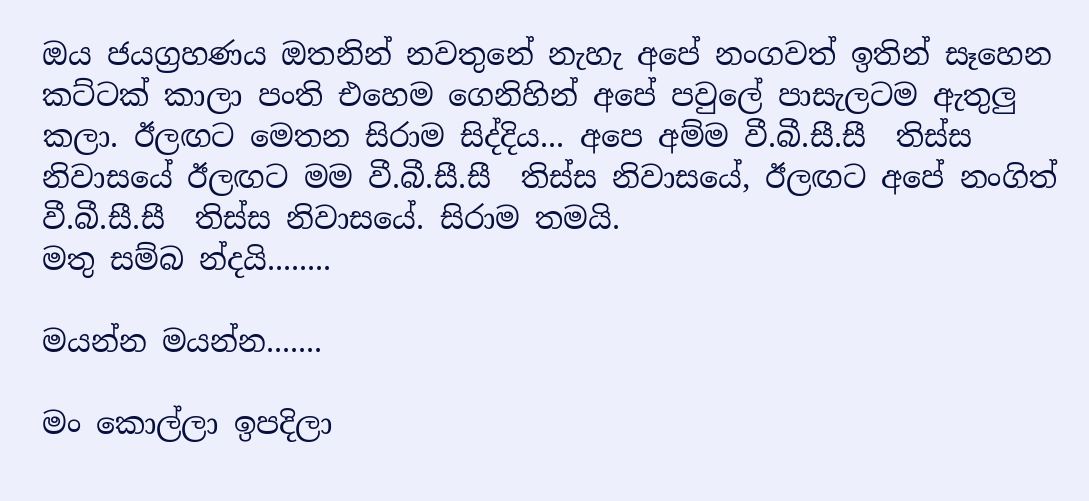ඔය ජයග්‍රහණය ඔතනින් නවතුනේ නැහැ අපේ නංගවත් ඉතින් සෑහෙන කට්ටක් කාලා පංති එහෙම ගෙනිහින් අපේ පවුලේ පාසැලටම ඇතුලු කලා. ඊලඟට මෙතන සිරාම සිද්දිය... අපෙ අම්ම වී.බී.සී.සී  තිස්ස නිවාසයේ ඊලඟට මම වී.බී.සී.සී  තිස්ස නිවාසයේ, ඊලඟට අපේ නංගිත් වී.බී.සී.සී  තිස්ස නිවාසයේ. සිරාම තමයි.
මතු සම්බ න්දයි........

මයන්න මයන්න.......

මං කොල්ලා ඉපදිලා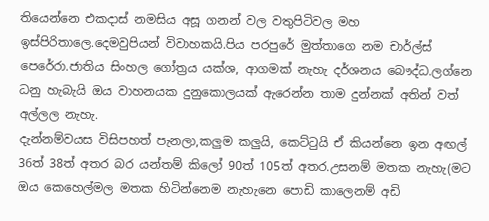තියෙන්නෙ එකදාස් නමසිය අසූ ගනන් වල වතුපිටිවල මහ ඉස්පිරිතාලෙ.දෙමවුපියන් විවාහකයි.පිය පරපුරේ මුත්තාගෙ නම චාර්ල්ස් පෙරේරා.ජාතිය සිංහල ගෝත්‍රය යක්ශ, ආගමක් නැහැ දර්ශනය බෞද්ධ.ලග්නෙ ධනු හැබැයි ඔය වාහනයක දුනුකොලයක් ඇරෙන්න තාම දුන්නක් අතින් වත් අල්ලල නැහැ.
දැන්නම්වයස විසිපහත් පැනලා,කලුම කලුයි, කෙට්‍ටුයි ඒ කියන්නෙ ඉන අඟල් 36ත් 38ත් අතර බර යන්තම් කිලෝ 90ත් 105ත් අතර.උසනම් මතක නැහැ(මට ඔය කෙහෙල්මල මතක හිටින්නෙම නැහැනෙ පොඩි කාලෙනම් අඩි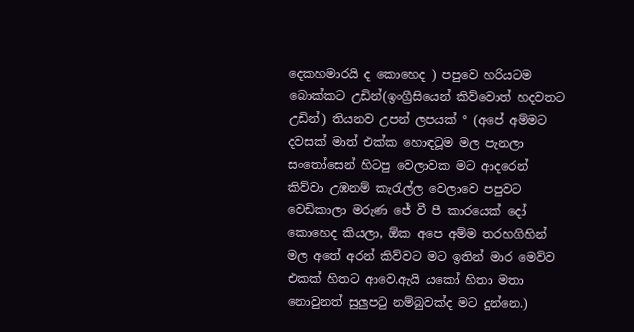දෙකහමාරයි ද කොහෙද ) පපුවෙ හරියටම බොක්කට උඩින්(ඉංග්‍රීසියෙන් කිව්වොත් හදවතට උඩින්) තියනව උපන් ලපයක් ° (අපේ අම්මට දවසක් මාත් එක්ක හොඳටූම මල පැනලා සං‍තෝසෙන් හිටපු වෙලාවක මට ආදරෙන් කිව්වා උඹනම් කැ‍රැල්ල වෙලාවෙ පපුවට වෙඩිකාලා මරුණ ජේ වී පී කාරයෙක් දෝ කොහෙද කියලා, ඕක අපෙ අම්ම තරහගිහින් මල අතේ අරන් කිව්වට මට ඉතින් මාර මෙව්ව එකක් හිතට ආවෙ.ඇයි යකෝ හිතා මතා නොවුනත් සුලුප‍ටු නම්බුවක්ද මට දුන්නෙ.)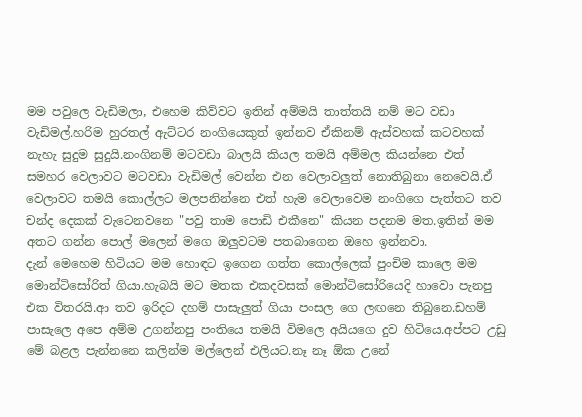මම පවුලෙ වැඩිමලා, එහෙම කිව්වට ඉතින් අම්මයි තාත්තයි නම් මට වඩා වැඩිමල්.හරිම හුරතල් ඇට්ටර නංගියෙකුත් ඉන්නව ඒකිනම් ඇස්වහක් කටවහක් නැහැ සුදුම සුදුයි.නංගිනම් මටවඩා බාලයි කියල තමයි අම්මල කියන්නෙ එත් සමහර වෙලාවට මටවඩා වැඩිමල් වෙන්න එන වෙලාවලුත් නොතිබුනා නෙවෙයි.ඒ වෙලාවට තමයි කොල්ලට මලපනින්නෙ එත් හැම වෙලාවෙම නංගිගෙ පැත්තට තව චන්ද දෙකක් වැටෙනවනෙ "පවු තාම පොඩි එකීනෙ" කියන පදනම මත.ඉතින් මම අතට ගන්න පොල් මලෙන් මගෙ ඔලුවටම පතබාගෙන ඔහෙ ඉන්නවා.
දැන් මෙහෙම හිටියට මම හොඳට ඉගෙන ගත්ත කොල්ලෙක් පුංචිම කාලෙ මම මොන්ටිසෝරිත් ගියා.හැබයි මට මතක එකදවසක් මොන්ටිසෝරියෙදි හාවො පැනපු එක විතරයි.ආ තව ඉරිදට දහම් පාසැලුත් ගියා පංසල ගෙ ලඟනෙ තිබුනෙ.ඩහම් පාසැලෙ අපෙ අම්ම උගන්නපු පංතියෙ තමයි විමලෙ අයියගෙ දුව හිටියෙ.අප්පට උඩු  මේ බළල පැන්නනෙ කලින්ම මල්ලෙන් එලියට.නෑ නෑ ඕක උනේ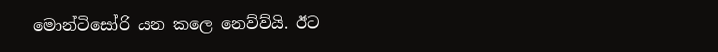මොන්ටිසෝරි යන කලෙ නෙව්ව්යි. ඊට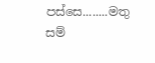පස්සෙ........මතු සම්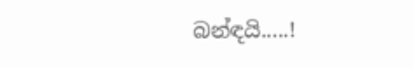බන්ඳයි.....!